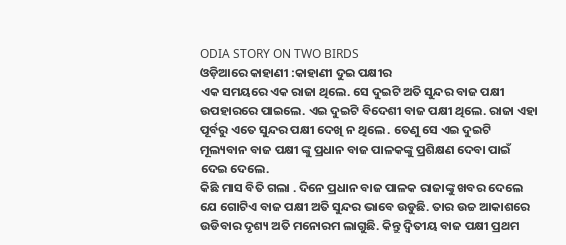ODIA STORY ON TWO BIRDS
ଓଡ଼ିଆରେ କାହାଣୀ :କାହାଣୀ ଦୁଇ ପକ୍ଷୀର
ଏକ ସମୟରେ ଏକ ରାଜା ଥିଲେ. ସେ ଦୁଇଟି ଅତି ସୁନ୍ଦର ବାଜ ପକ୍ଷୀ ଉପହାରରେ ପାଇଲେ. ଏଇ ଦୁଇଟି ବିଦେଶୀ ବାଜ ପକ୍ଷୀ ଥିଲେ. ରାଜା ଏହା ପୂର୍ବରୁ ଏତେ ସୁନ୍ଦର ପକ୍ଷୀ ଦେଖି ନ ଥିଲେ . ତେଣୁ ସେ ଏଇ ଦୁଇଟି ମୂଲ୍ୟବାନ ବାଜ ପକ୍ଷୀ ଙ୍କୁ ପ୍ରଧାନ ବାଜ ପାଳକଙ୍କୁ ପ୍ରଶିକ୍ଷଣ ଦେବା ପାଇଁ ଦେଇ ଦେଲେ.
କିଛି ମାସ ବିତି ଗଲା . ଦିନେ ପ୍ରଧାନ ବାଜ ପାଳକ ରାଜାଙ୍କୁ ଖବର ଦେଲେ ଯେ ଗୋଟିଏ ବାଜ ପକ୍ଷୀ ଅତି ସୁନ୍ଦର ଭାବେ ଉଡୁଛି. ତାର ଉଚ୍ଚ ଆକାଶରେ ଉଡିବାର ଦୃଶ୍ୟ ଅତି ମନୋରମ ଲାଗୁଛି. କିନ୍ତୁ ଦ୍ଵିତୀୟ ବାଜ ପକ୍ଷୀ ପ୍ରଥମ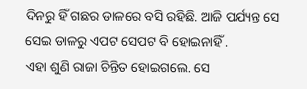ଦିନରୁ ହିଁ ଗଛର ଡାଳରେ ବସି ରହିଛି. ଆଜି ପର୍ଯ୍ୟନ୍ତ ସେ ସେଇ ଡାଳରୁ ଏପଟ ସେପଟ ବି ହୋଇନାହିଁ .
ଏହା ଶୁଣି ରାଜା ଚିନ୍ତିତ ହୋଇଗଲେ. ସେ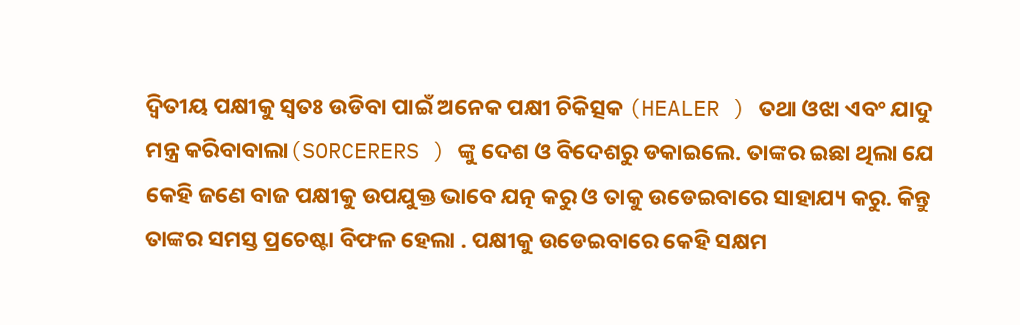ଦ୍ଵିତୀୟ ପକ୍ଷୀକୁ ସ୍ୱତଃ ଉଡିବା ପାଇଁ ଅନେକ ପକ୍ଷୀ ଚିକିତ୍ସକ (HEALER ) ତଥା ଓଝା ଏବଂ ଯାଦୁ ମନ୍ତ୍ର କରିବାବାଲା(SORCERERS ) ଙ୍କୁ ଦେଶ ଓ ବିଦେଶରୁ ଡକାଇଲେ. ତାଙ୍କର ଇଛା ଥିଲା ଯେ କେହି ଜଣେ ବାଜ ପକ୍ଷୀକୁ ଉପଯୁକ୍ତ ଭାବେ ଯତ୍ନ କରୁ ଓ ତାକୁ ଉଡେଇବାରେ ସାହାଯ୍ୟ କରୁ. କିନ୍ତୁ ତାଙ୍କର ସମସ୍ତ ପ୍ରଚେଷ୍ଟା ବିଫଳ ହେଲା . ପକ୍ଷୀକୁ ଉଡେଇବାରେ କେହି ସକ୍ଷମ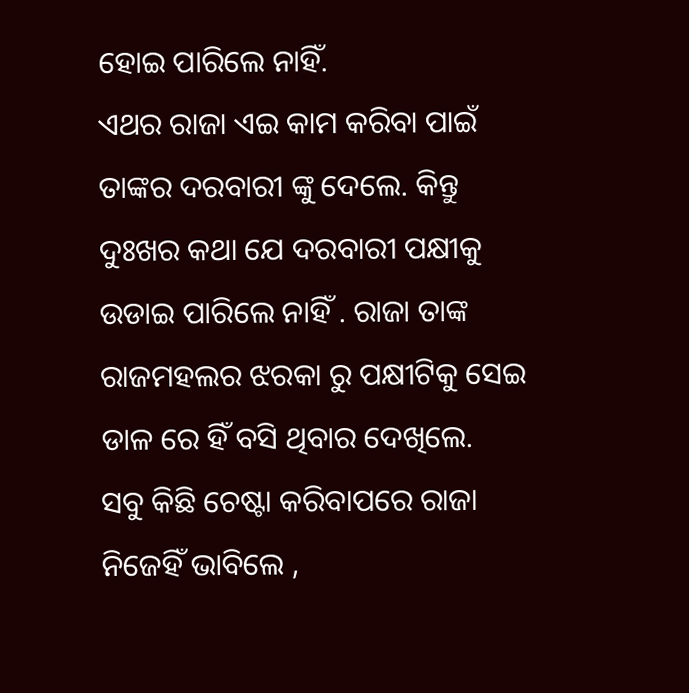ହୋଇ ପାରିଲେ ନାହିଁ.
ଏଥର ରାଜା ଏଇ କାମ କରିବା ପାଇଁ ତାଙ୍କର ଦରବାରୀ ଙ୍କୁ ଦେଲେ. କିନ୍ତୁ ଦୁଃଖର କଥା ଯେ ଦରବାରୀ ପକ୍ଷୀକୁ ଉଡାଇ ପାରିଲେ ନାହିଁ . ରାଜା ତାଙ୍କ ରାଜମହଲର ଝରକା ରୁ ପକ୍ଷୀଟିକୁ ସେଇ ଡାଳ ରେ ହିଁ ବସି ଥିବାର ଦେଖିଲେ.
ସବୁ କିଛି ଚେଷ୍ଟା କରିବାପରେ ରାଜା ନିଜେହିଁ ଭାବିଲେ ,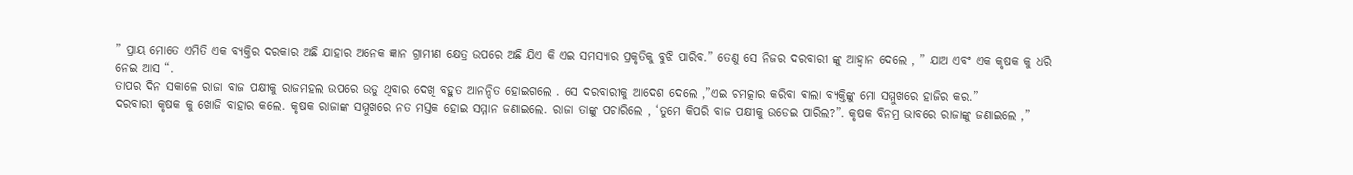” ପ୍ରାୟ ମୋତେ ଏମିତି ଏକ ବ୍ୟକ୍ତିର ଦରକାର ଅଛି ଯାହାର ଅନେକ ଜ୍ଞାନ ଗ୍ରାମୀଣ କ୍ଷେତ୍ର ଉପରେ ଅଛି ଯିଏ କି ଏଇ ସମସ୍ୟାର ପ୍ରକୃତିକୁ ବୁଝି ପାରିବ.” ତେଣୁ ସେ ନିଜର ଦରବାରୀ ଙ୍କୁ ଆହ୍ୱାନ ଦେଲେ , ” ଯାଅ ଏବଂ ଏକ କୃଷକ କୁ ଧରି ନେଇ ଆସ “.
ତାପର ଦିନ ସକାଳେ ରାଜା ବାଜ ପକ୍ଷୀକୁ ରାଜମହଲ ଉପରେ ଉଡୁ ଥିବାର ଦେଖି ବହୁତ ଆନନ୍ଦିତ ହୋଇଗଲେ . ସେ ଦରବାରୀକୁ ଆଦେଶ ଦେଲେ ,”ଏଇ ଚମତ୍କାର କରିବା ଵାଲା ବ୍ୟକ୍ତିଙ୍କୁ ମୋ ସମ୍ମୁଖରେ ହାଜିର କର.”
ଦରବାରୀ କୃଷକ କୁ ଖୋଜି ବାହାର କଲେ. କୃଷକ ରାଜାଙ୍କ ସମ୍ମୁଖରେ ନତ ମସ୍ତକ ହୋଇ ସମ୍ମାନ ଜଣାଇଲେ. ରାଜା ତାଙ୍କୁ ପଚାରିଲେ , ‘ତୁମେ କିପରି ବାଜ ପକ୍ଷୀକୁ ଉଡେଇ ପାରିଲ?”. କୃଷକ ବିନମ୍ର ଭାବରେ ରାଜାଙ୍କୁ ଜଣାଇଲେ ,”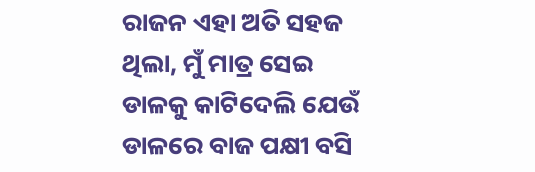ରାଜନ ଏହା ଅତି ସହଜ ଥିଲା, ମୁଁ ମାତ୍ର ସେଇ ଡାଳକୁ କାଟିଦେଲି ଯେଉଁ ଡାଳରେ ବାଜ ପକ୍ଷୀ ବସି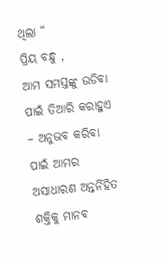ଥିଲା “
ପ୍ରିୟ ବନ୍ଧୁ ,
ଆମ ସମସ୍ତଙ୍କୁ ଉଡିବା ପାଇଁ ତିଆରି କରାହୁଏ – ଅନୁଭବ କରିବା ପାଇଁ ଆମର ଅସାଧାରଣ ଅନ୍ତର୍ନିହିତ ଶକ୍ତିକୁ ମାନବ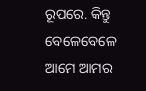ରୂପରେ. କିନ୍ତୁ ବେଳେବେଳେ ଆମେ ଆମର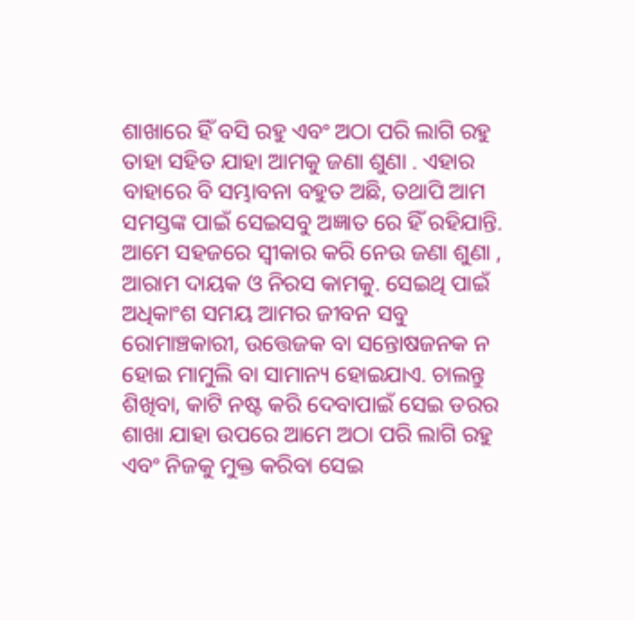ଶାଖାରେ ହିଁ ବସି ରହୁ ଏବଂ ଅଠା ପରି ଲାଗି ରହୁ ତାହା ସହିତ ଯାହା ଆମକୁ ଜଣା ଶୁଣା . ଏହାର ବାହାରେ ବି ସମ୍ଭାବନା ବହୁତ ଅଛି, ତଥାପି ଆମ ସମସ୍ତଙ୍କ ପାଇଁ ସେଇସବୁ ଅଜ୍ଞାତ ରେ ହିଁ ରହିଯାନ୍ତି. ଆମେ ସହଜରେ ସ୍ୱୀକାର କରି ନେଉ ଜଣା ଶୁଣା , ଆରାମ ଦାୟକ ଓ ନିରସ କାମକୁ. ସେଇଥି ପାଇଁ ଅଧିକାଂଶ ସମୟ ଆମର ଜୀବନ ସବୁ ରୋମାଞ୍ଚକାରୀ, ଉତ୍ତେଜକ ବା ସନ୍ତୋଷଜନକ ନ ହୋଇ ମାମୁଲି ବା ସାମାନ୍ୟ ହୋଇଯାଏ. ଚାଲନ୍ତୁ ଶିଖିବା, କାଟି ନଷ୍ଟ କରି ଦେବାପାଇଁ ସେଇ ଡରର ଶାଖା ଯାହା ଉପରେ ଆମେ ଅଠା ପରି ଲାଗି ରହୁ ଏବଂ ନିଜକୁ ମୁକ୍ତ କରିବା ସେଇ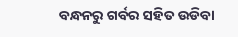ବନ୍ଧନରୁ ଗର୍ବର ସହିତ ଉଡିବା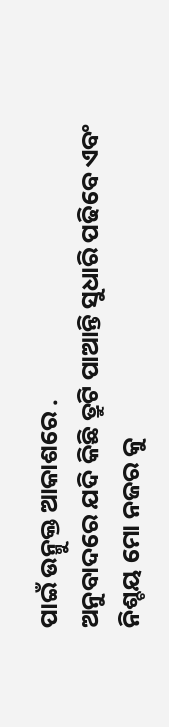ପାଇଁ ଉନ୍ମୁକ୍ତ ଆକାଶରେ .
ଅନୁବାଦରେ ଯଦି କିଛି ତ୍ରୁଟି ପାଆନ୍ତି ସୁଧାରି ପଢିବେ ଏବଂ ନିଶ୍ଚୟ ମୋ ନଜର କୁ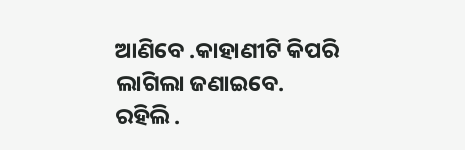ଆଣିବେ .କାହାଣୀଟି କିପରି ଲାଗିଲା ଜଣାଇବେ.
ରହିଲି .